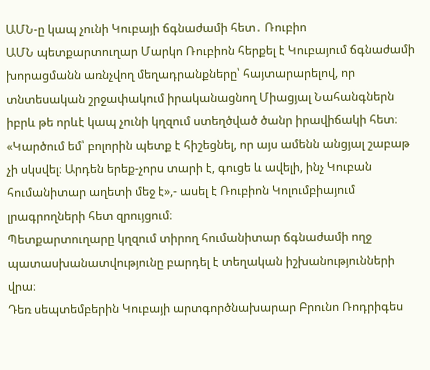ԱՄՆ-ը կապ չունի Կուբայի ճգնաժամի հետ․ Ռուբիո
ԱՄՆ պետքարտուղար Մարկո Ռուբիոն հերքել է Կուբայում ճգնաժամի խորացմանն առնչվող մեղադրանքները՝ հայտարարելով, որ տնտեսական շրջափակում իրականացնող Միացյալ Նահանգներն իբրև թե որևէ կապ չունի կղզում ստեղծված ծանր իրավիճակի հետ։
«Կարծում եմ՝ բոլորին պետք է հիշեցնել, որ այս ամենն անցյալ շաբաթ չի սկսվել։ Արդեն երեք-չորս տարի է, գուցե և ավելի, ինչ Կուբան հումանիտար աղետի մեջ է»,- ասել է Ռուբիոն Կոլումբիայում լրագրողների հետ զրույցում։
Պետքարտուղարը կղզում տիրող հումանիտար ճգնաժամի ողջ պատասխանատվությունը բարդել է տեղական իշխանությունների վրա։
Դեռ սեպտեմբերին Կուբայի արտգործնախարար Բրունո Ռոդրիգես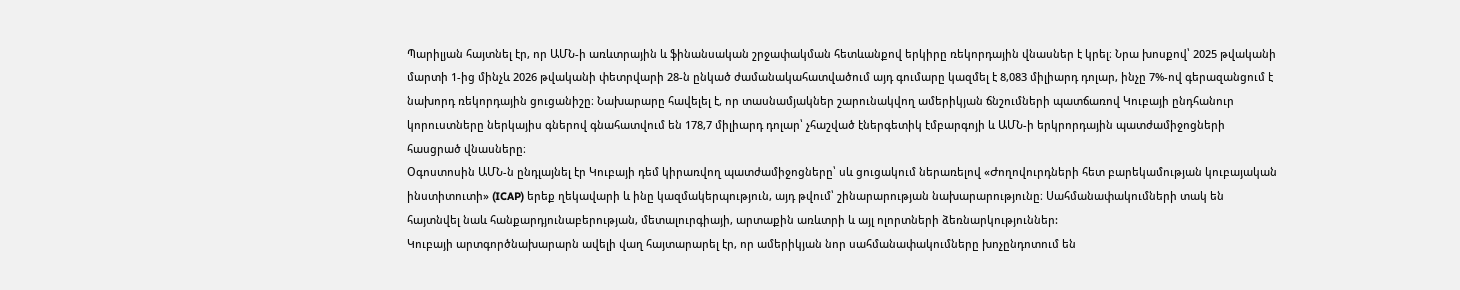Պարիլյան հայտնել էր, որ ԱՄՆ-ի առևտրային և ֆինանսական շրջափակման հետևանքով երկիրը ռեկորդային վնասներ է կրել։ Նրա խոսքով՝ 2025 թվականի մարտի 1-ից մինչև 2026 թվականի փետրվարի 28-ն ընկած ժամանակահատվածում այդ գումարը կազմել է 8,083 միլիարդ դոլար, ինչը 7%-ով գերազանցում է նախորդ ռեկորդային ցուցանիշը։ Նախարարը հավելել է, որ տասնամյակներ շարունակվող ամերիկյան ճնշումների պատճառով Կուբայի ընդհանուր կորուստները ներկայիս գներով գնահատվում են 178,7 միլիարդ դոլար՝ չհաշված էներգետիկ էմբարգոյի և ԱՄՆ-ի երկրորդային պատժամիջոցների հասցրած վնասները։
Օգոստոսին ԱՄՆ-ն ընդլայնել էր Կուբայի դեմ կիրառվող պատժամիջոցները՝ սև ցուցակում ներառելով «Ժողովուրդների հետ բարեկամության կուբայական ինստիտուտի» (ICAP) երեք ղեկավարի և ինը կազմակերպություն, այդ թվում՝ շինարարության նախարարությունը։ Սահմանափակումների տակ են հայտնվել նաև հանքարդյունաբերության, մետալուրգիայի, արտաքին առևտրի և այլ ոլորտների ձեռնարկություններ:
Կուբայի արտգործնախարարն ավելի վաղ հայտարարել էր, որ ամերիկյան նոր սահմանափակումները խոչընդոտում են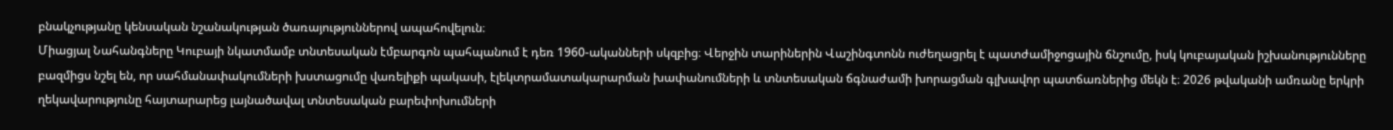բնակչությանը կենսական նշանակության ծառայություններով ապահովելուն։
Միացյալ Նահանգները Կուբայի նկատմամբ տնտեսական էմբարգոն պահպանում է դեռ 1960-ականների սկզբից։ Վերջին տարիներին Վաշինգտոնն ուժեղացրել է պատժամիջոցային ճնշումը, իսկ կուբայական իշխանությունները բազմիցս նշել են, որ սահմանափակումների խստացումը վառելիքի պակասի, էլեկտրամատակարարման խափանումների և տնտեսական ճգնաժամի խորացման գլխավոր պատճառներից մեկն է։ 2026 թվականի ամռանը երկրի ղեկավարությունը հայտարարեց լայնածավալ տնտեսական բարեփոխումների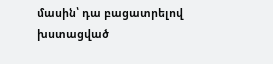մասին՝ դա բացատրելով խստացված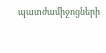պատժամիջոցների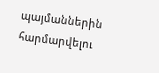պայմաններին հարմարվելու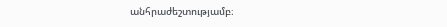անհրաժեշտությամբ։